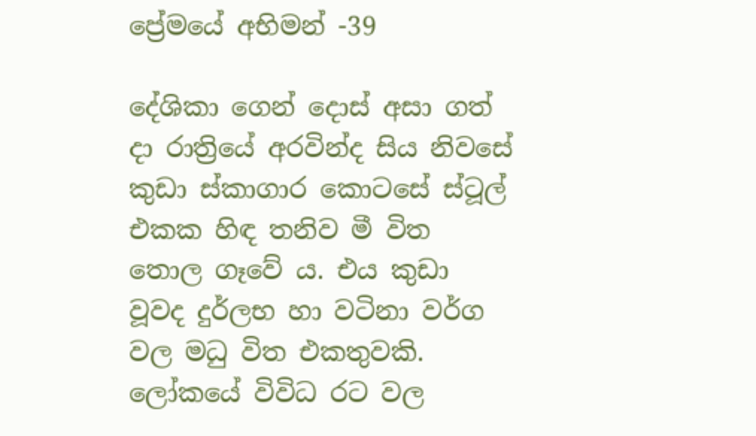ප්‍රේමයේ අභිමන් -39

දේශිකා ගෙන් දොස් අසා ගත් දා රාත්‍රියේ අරවින්ද සිය නිවසේ කුඩා ස්කාගාර කොටසේ ස්ටූල් එකක හිඳ තනිව මී විත තොල ගෑවේ ය. එය කුඩා වූවද දුර්ලභ හා වටිනා වර්ග වල මධු විත එකතුවකි. ලෝකයේ විවිධ රට වල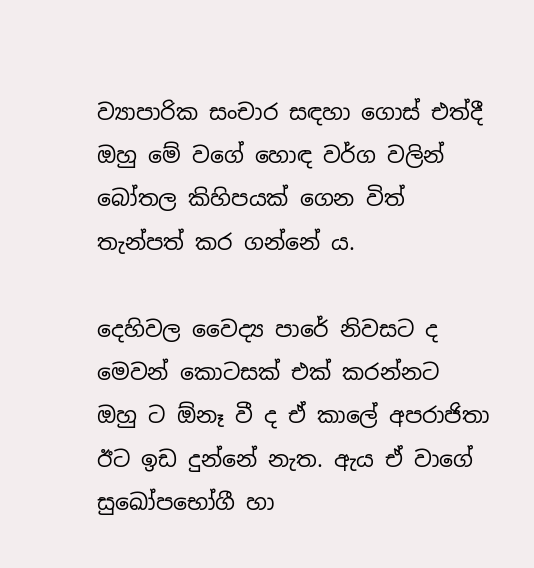ව්‍යාපාරික සංචාර සඳහා ගොස් එත්දී ඔහු මේ වගේ හොඳ වර්ග වලින් බෝතල කිහිපයක් ගෙන විත් තැන්පත් කර ගන්නේ ය.

දෙහිවල වෛද්‍ය පාරේ නිවසට ද මෙවන් කොටසක් එක් කරන්නට ඔහු ට ඕනෑ වී ද ඒ කාලේ අපරාජිතා ඊට ඉඩ දුන්නේ නැත. ඇය ඒ වාගේ සුඛෝපභෝගී හා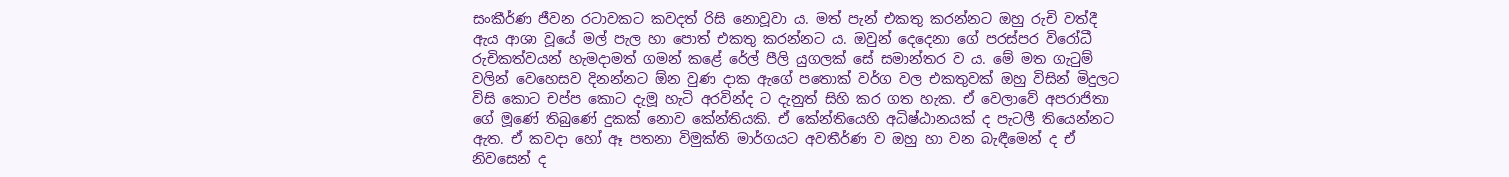සංකීර්ණ ජීවන රටාවකට කවදත් රිසි නොවූවා ය. මත් පැන් එකතු කරන්නට ඔහු රුචි වත්දී ඇය ආශා වූයේ මල් පැල හා පොත් එකතු කරන්නට ය. ඔවුන් දෙදෙනා ගේ පරස්පර විරෝධී රුචිකත්වයන් හැමදාමත් ගමන් කළේ රේල් පීලි යුගලක් සේ සමාන්තර ව ය. මේ මත ගැටුම් වලින් වෙහෙසව දිනන්නට ඕන වුණ දාක ඇගේ පතොක් වර්ග වල එකතුවක් ඔහු විසින් මිදුලට විසි කොට චප්ප කොට දැමූ හැටි අරවින්ද ට දැනුත් සිහි කර ගත හැක. ඒ වෙලාවේ අපරාජිතා ගේ මූණේ තිබුණේ දුකක් නොව කේන්තියකි. ඒ කේන්තියෙහි අධිෂ්ඨානයක් ද පැටලී තියෙන්නට ඇත. ඒ කවදා හෝ ඈ පතනා විමුක්ති මාර්ගයට අවතීර්ණ ව ඔහු හා වන බැඳීමෙන් ද ඒ නිවසෙන් ද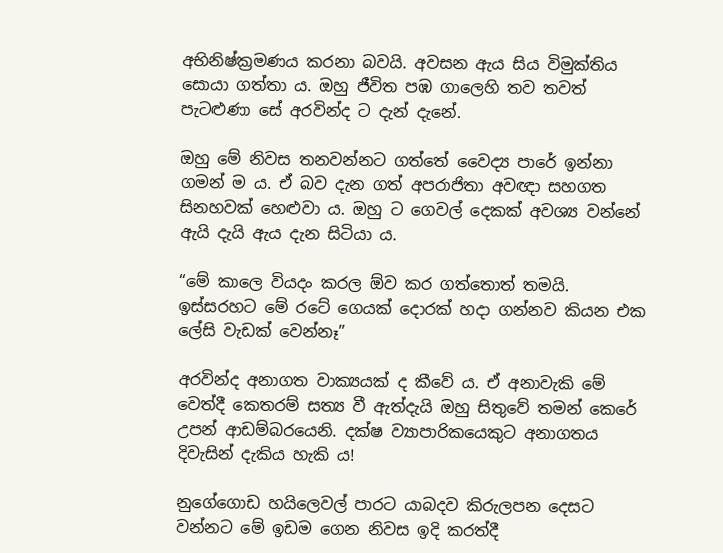අභිනිෂ්ක්‍රමණය කරනා බවයි. අවසන ඇය සිය විමුක්තිය සොයා ගත්තා ය. ඔහු ජීවිත පඹ ගාලෙහි තව තවත් පැටළුණා සේ අරවින්ද ට දැන් දැනේ.

ඔහු මේ නිවස තනවන්නට ගත්තේ වෛද්‍ය පාරේ ඉන්නා ගමන් ම ය. ඒ බව දැන ගත් අපරාජිතා අවඥා සහගත සිනහවක් හෙළුවා ය. ඔහු ට ගෙවල් දෙකක් අවශ්‍ය වන්නේ ඇයි දැයි ඇය දැන සිටියා ය.

“මේ කාලෙ වියදං කරල ඕව කර ගත්තොත් තමයි. ඉස්සරහට මේ රටේ ගෙයක් දොරක් හදා ගන්නව කියන එක ලේසි වැඩක් වෙන්නෑ”

අරවින්ද අනාගත වාක්‍යයක් ද කීවේ ය. ඒ අනාවැකි මේ වෙත්දී කෙතරම් සත්‍ය වී ඇත්දැයි ඔහු සිතුවේ තමන් කෙරේ උපන් ආඩම්බරයෙනි. දක්ෂ ව්‍යාපාරිකයෙකුට අනාගතය දිවැසින් දැකිය හැකි ය!

නුගේගොඩ හයිලෙවල් පාරට යාබදව කිරුලපන දෙසට වන්නට මේ ඉඩම ගෙන නිවස ඉදි කරත්දී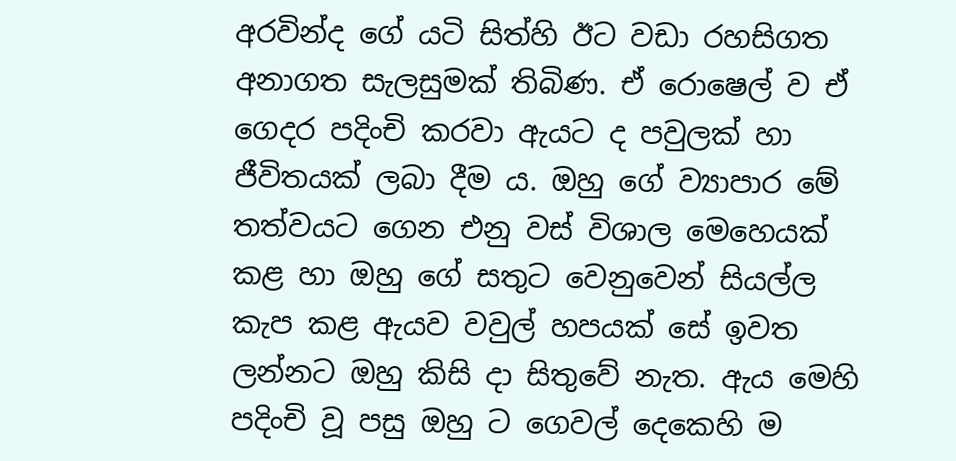අරවින්ද ගේ යටි සිත්හි ඊට වඩා රහසිගත අනාගත සැලසුමක් තිබිණ. ඒ රොෂෙල් ව ඒ ගෙදර පදිංචි කරවා ඇයට ද පවුලක් හා ජීවිතයක් ලබා දීම ය. ඔහු ගේ ව්‍යාපාර මේ තත්වයට ගෙන එනු වස් විශාල මෙහෙයක් කළ හා ඔහු ගේ සතුට වෙනුවෙන් සියල්ල කැප කළ ඇයව වවුල් හපයක් සේ ඉවත ලන්නට ඔහු කිසි දා සිතුවේ නැත. ඇය මෙහි පදිංචි වූ පසු ඔහු ට ගෙවල් දෙකෙහි ම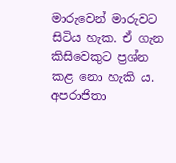මාරුවෙන් මාරුවට සිටිය හැක. ඒ ගැන කිසිවෙකුට ප්‍රශ්න කළ නො හැකි ය. අපරාජිතා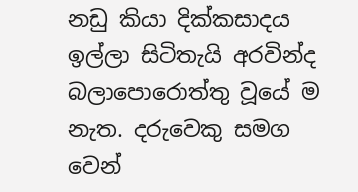නඩු කියා දික්කසාදය ඉල්ලා සිටිතැයි අරවින්ද බලාපොරොත්තු වූයේ ම නැත. දරුවෙකු සමග වෙන්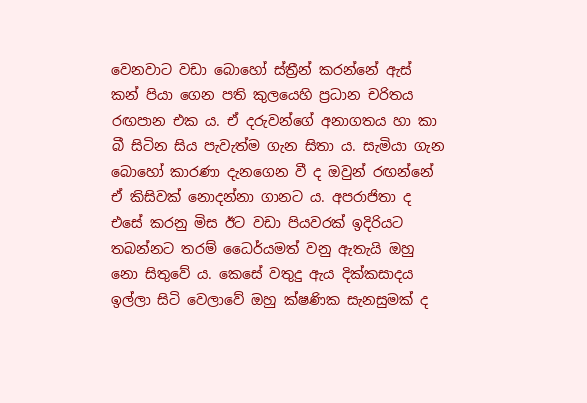වෙනවාට වඩා බොහෝ ස්ත්‍රීන් කරන්නේ ඇස් කන් පියා ගෙන පති කුලයෙහි ප්‍රධාන චරිතය රඟපාන එක ය. ඒ දරුවන්ගේ අනාගතය හා කා බී සිටින සිය පැවැත්ම ගැන සිතා ය. සැමියා ගැන බොහෝ කාරණා දැනගෙන වී ද ඔවුන් රඟන්නේ ඒ කිසිවක් නොදන්නා ගානට ය. අපරාජිතා ද එසේ කරනු මිස ඊට වඩා පියවරක් ඉදිරියට තබන්නට තරම් ධෛර්යමත් වනු ඇතැයි ඔහු නො සිතුවේ ය. කෙසේ වතුදු ඇය දික්කසාදය ඉල්ලා සිටි වෙලාවේ ඔහු ක්ෂණික සැනසුමක් ද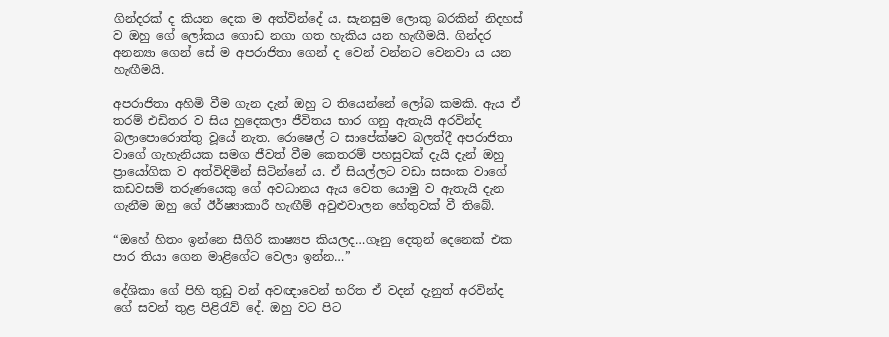ගින්දරක් ද කියන දෙක ම අත්වින්දේ ය. සැනසුම ලොකු බරකින් නිදහස් ව ඔහු ගේ ලෝකය ගොඩ නගා ගත හැකිය යන හැඟීමයි. ගින්දර අනන්‍යා ගෙන් සේ ම අපරාජිතා ගෙන් ද වෙන් වන්නට වෙනවා ය යන හැඟීමයි.

අපරාජිතා අහිමි වීම ගැන දැන් ඔහු ට තියෙන්නේ ලෝබ කමකි. ඇය ඒ තරම් එඩිතර ව සිය හුදෙකලා ජීවිතය භාර ගනු ඇතැයි අරවින්ද බලාපොරොත්තු වූයේ නැත. රොෂෙල් ට සාපේක්ෂව බලත්දී අපරාජිතා වාගේ ගැහැනියක සමග ජීවත් වීම කෙතරම් පහසුවක් දැයි දැන් ඔහු ප්‍රායෝගික ව අත්විඳිමින් සිටින්නේ ය. ඒ සියල්ලට වඩා සසංක වාගේ කඩවසම් තරුණයෙකු ගේ අවධානය ඇය වෙත යොමු ව ඇතැයි දැන ගැනීම ඔහු ගේ ඊර්ෂ්‍යාකාරී හැඟීම් අවුළුවාලන හේතුවක් වී තිබේ.

“ඔහේ හිතං ඉන්නෙ සීගිරි කාෂ්‍යප කියලද…ගෑනු දෙතුන් දෙනෙක් එක පාර තියා ගෙන මාළිගේට වෙලා ඉන්න…”

දේශිකා ගේ පිහි තුඩු වන් අවඥාවෙන් භරිත ඒ වදන් දැනුත් අරවින්ද  ගේ සවන් තුළ පිළිරැව් දේ. ඔහු වට පිට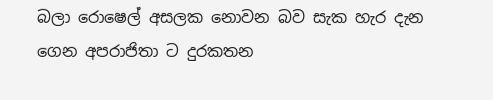බලා රොෂෙල් අසලක නොවන බව සැක හැර දැන ගෙන අපරාජිතා ට දුරකතන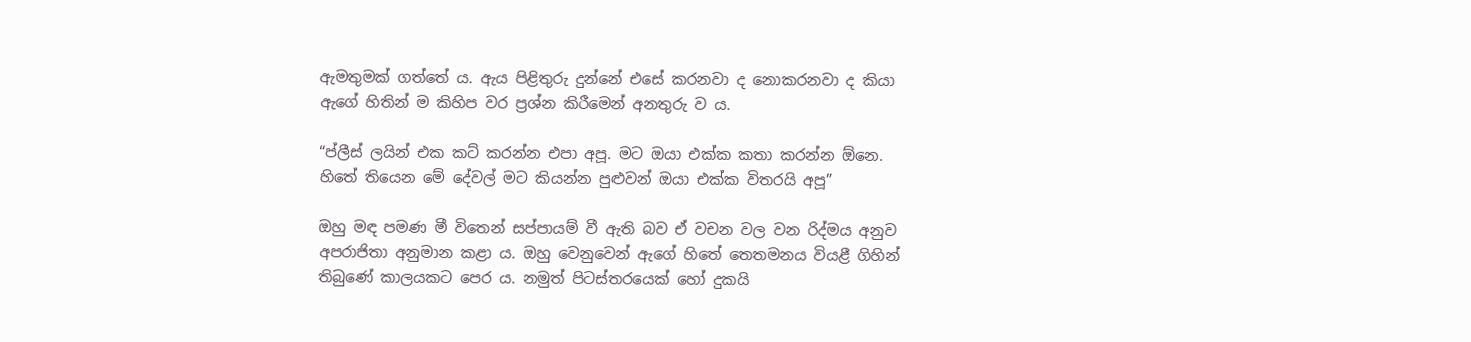ඇමතුමක් ගත්තේ ය. ඇය පිළිතුරු දුන්නේ එසේ කරනවා ද නොකරනවා ද කියා ඇගේ හිතින් ම කිහිප වර ප්‍රශ්න කිරීමෙන් අනතුරු ව ය.

“ප්ලීස් ලයින් එක කට් කරන්න එපා අපූ. මට ඔයා එක්ක කතා කරන්න ඕනෙ. හිතේ තියෙන මේ දේවල් මට කියන්න පුළුවන් ඔයා එක්ක විතරයි අපූ”

ඔහු මඳ පමණ මී විතෙන් සප්පායම් වී ඇති බව ඒ වචන වල වන රිද්මය අනුව අපරාජිතා අනුමාන කළා ය. ඔහු වෙනුවෙන් ඇගේ හිතේ තෙතමනය වියළී ගිහින් තිබුණේ කාලයකට පෙර ය. නමුත් පිටස්තරයෙක් හෝ දුකයි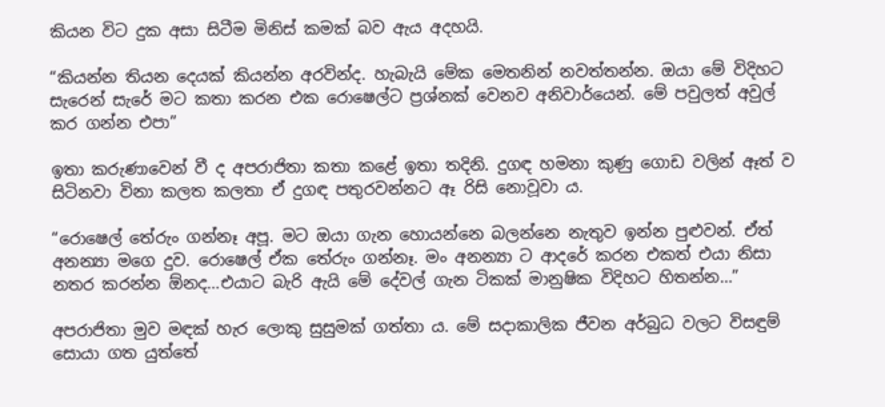කියන විට දුක අසා සිටීම මිනිස් කමක් බව ඇය අදහයි.

“කියන්න තියන දෙයක් කියන්න අරවින්ද. හැබැයි මේක මෙතනින් නවත්තන්න. ඔයා මේ විදිහට සැරෙන් සැරේ මට කතා කරන එක රොෂෙල්ට ප්‍රශ්නක් වෙනව අනිවාර්යෙන්. මේ පවුලත් අවුල් කර ගන්න එපා”

ඉතා කරුණාවෙන් වී ද අපරාජිතා කතා කළේ ඉතා තදිනි. දුගඳ හමනා කුණු ගොඩ වලින් ඈත් ව සිටිනවා විනා කලත කලතා ඒ දුගඳ පතුරවන්නට ඈ රිසි නොවූවා ය.

“රොෂෙල් තේරුං ගන්නෑ අපූ. මට ඔයා ගැන හොයන්නෙ බලන්නෙ නැතුව ඉන්න පුළුවන්. ඒත් අනන්‍යා මගෙ දුව. රොෂෙල් ඒක තේරුං ගන්නෑ. මං අනන්‍යා ට ආදරේ කරන එකත් එයා නිසා නතර කරන්න ඕනද…එයාට බැරි ඇයි මේ දේවල් ගැන ටිකක් මානුෂික විදිහට හිතන්න…”

අපරාජිතා මුව මඳක් හැර ලොකු සුසුමක් ගත්තා ය. මේ සදාකාලික ජීවන අර්බුධ වලට විසඳුම් සොයා ගත යුත්තේ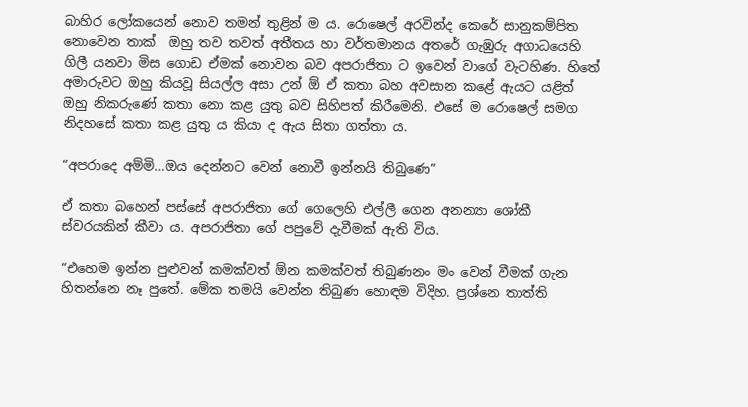බාහිර ලෝකයෙන් නොව තමන් තුළින් ම ය. රොෂෙල් අරවින්ද කෙරේ සානුකම්පිත නොවෙන තාක්  ඔහු තව තවත් අතීතය හා වර්තමානය අතරේ ගැඹුරු අගාධයෙහි ගිලී යනවා මිස ගොඩ ඒමක් නොවන බව අපරාජිතා ට ඉවෙන් වාගේ වැටහිණ. හිතේ අමාරුවට ඔහු කියවූ සියල්ල අසා උන් ඕ ඒ කතා බහ අවසාන කළේ ඇයට යළිත් ඔහු නිකරුණේ කතා නො කළ යුතු බව සිහිපත් කිරීමෙනි. එසේ ම රොෂෙල් සමග නිදහසේ කතා කළ යුතු ය කියා ද ඇය සිතා ගත්තා ය.

“අපරාදෙ අම්මි…ඔය දෙන්නට වෙන් නොවී ඉන්නයි තිබුණෙ”

ඒ කතා බහෙන් පස්සේ අපරාජිතා ගේ ගෙලෙහි එල්ලී ගෙන අනන්‍යා ශෝකී ස්වරයකින් කීවා ය. අපරාජිතා ගේ පපුවේ දැවීමක් ඇති විය.

“එහෙම ඉන්න පුළුවන් කමක්වත් ඕන කමක්වත් තිබුණනං මං වෙන් වීමක් ගැන හිතන්නෙ නෑ පුතේ. මේක තමයි වෙන්න තිබුණ හොඳම විදිහ. ප්‍රශ්නෙ තාත්ති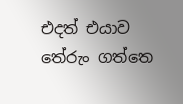එදත් එයාව තේරුං ගත්තෙ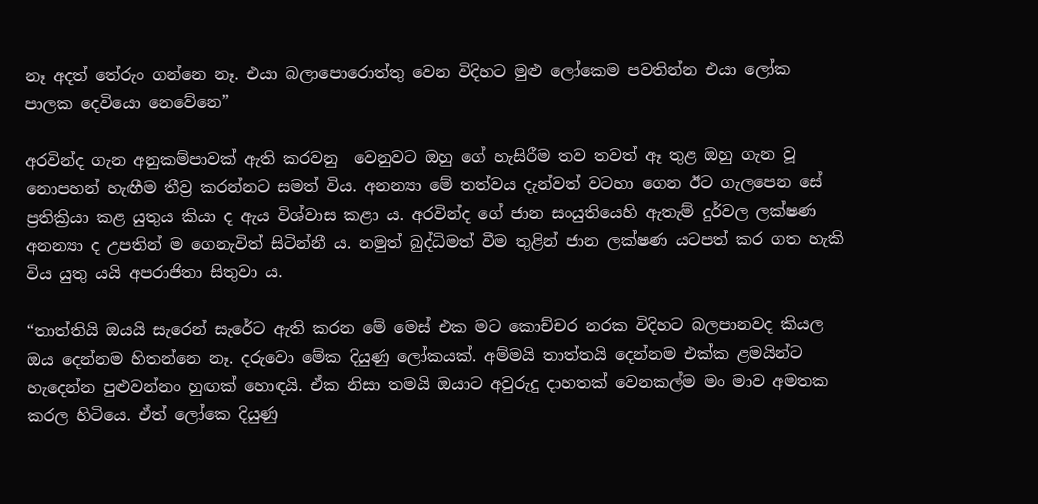නෑ අදත් තේරුං ගන්නෙ නෑ. එයා බලාපොරොත්තු වෙන විදිහට මුළු ලෝකෙම පවතින්න එයා ලෝක පාලක දෙවියො නෙවේනෙ”

අරවින්ද ගැන අනුකම්පාවක් ඇති කරවනු  වෙනුවට ඔහු ගේ හැසිරීම තව තවත් ඈ තුළ ඔහු ගැන වූ නොපහන් හැඟීම තීව්‍ර කරන්නට සමත් විය. අනන්‍යා මේ තත්වය දැන්වත් වටහා ගෙන ඊට ගැලපෙන සේ ප්‍රතික්‍රියා කළ යුතුය කියා ද ඇය විශ්වාස කළා ය. අරවින්ද ගේ ජාන සංයුතියෙහි ඇතැම් දුර්වල ලක්ෂණ අනන්‍යා ද උපතින් ම ගෙනැවිත් සිටින්නී ය. නමුත් බුද්ධිමත් වීම තුළින් ජාන ලක්ෂණ යටපත් කර ගත හැකි විය යුතු යයි අපරාජිතා සිතුවා ය.

“තාත්තියි ඔයයි සැරෙන් සැරේට ඇති කරන මේ මෙස් එක මට කොච්චර නරක විදිහට බලපානවද කියල ඔය දෙන්නම හිතන්නෙ නෑ. දරුවො මේක දියුණු ලෝකයක්. අම්මයි තාත්තයි දෙන්නම එක්ක ළමයින්ට හැදෙන්න පුළුවන්නං හුඟක් හොඳයි. ඒක නිසා තමයි ඔයාට අවුරුදු දාහතක් වෙනකල්ම මං මාව අමතක කරල හිටියෙ. ඒත් ලෝකෙ දියුණු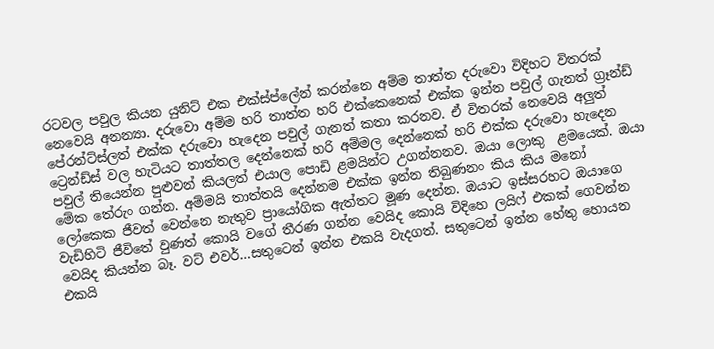රටවල පවුල කියන යුනිට් එක එක්ස්ප්ලේන් කරන්නෙ අම්ම තාත්ත දරුවො විදිහට විතරක් නෙවෙයි අනන්‍යා. දරුවො අම්ම හරි තාත්ත හරි එක්කෙනෙක් එක්ක ඉන්න පවුල් ගැනත් ග්‍රෑන්ඩ් පේරන්ට්ස්ලත් එක්ක දරුවො හැදෙන පවුල් ගැනත් කතා කරනව. ඒ විතරක් නෙවෙයි අලුත් ට්‍රෙන්ඩ්ස් වල හැටියට තාත්තල දෙන්නෙක් හරි අම්මල දෙන්නෙක් හරි එක්ක දරුවො හැදෙන පවුල් තියෙන්න පුළුවන් කියලත් එයාල පොඩි ළමයින්ට උගන්නනව. ඔයා ලොකු  ළමයෙක්. ඔයා මේක තේරුං ගන්න. අම්මයි තාත්තයි දෙන්නම එක්ක ඉන්න තිබුණනං කිය කිය මනෝ ලෝකෙක ජීවත් වෙන්නෙ නැතුව ප්‍රායෝගික ඇත්තට මූණ දෙන්න. ඔයාට ඉස්සරහට ඔයාගෙ වැඩිහිටි ජීවිතේ වුණත් කොයි වගේ තීරණ ගන්න වෙයිද කොයි විදිහෙ ලයිෆ් එකක් ගෙවන්න වෙයිද කියන්න බෑ. වට් එවර්…සතුටෙන් ඉන්න එකයි වැදගත්. සතුටෙන් ඉන්න හේතු හොයන එකයි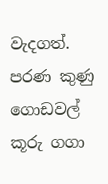වැදගත්. පරණ කුණු ගොඩවල් කූරු ගගා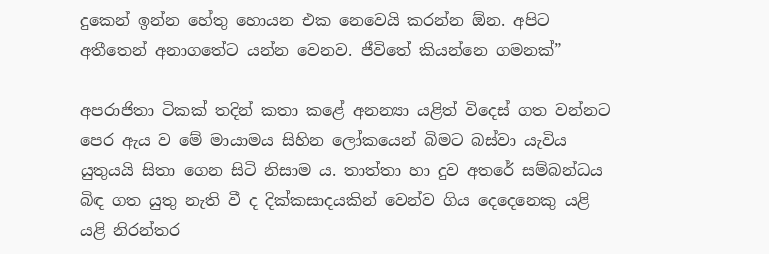දුකෙන් ඉන්න හේතු හොයන එක නෙවෙයි කරන්න ඕන. අපිට අතීතෙන් අනාගතේට යන්න වෙනව. ජීවිතේ කියන්නෙ ගමනක්”

අපරාජිතා ටිකක් තදින් කතා කළේ අනන්‍යා යළිත් විදෙස් ගත වන්නට පෙර ඇය ව මේ මායාමය සිහින ලෝකයෙන් බිමට බස්වා යැවිය යුතුයයි සිතා ගෙන සිටි නිසාම ය. තාත්තා හා දුව අතරේ සම්බන්ධය බිඳ ගත යුතු නැති වී ද දික්කසාදයකින් වෙන්ව ගිය දෙදෙනෙකු යළි යළි නිරන්තර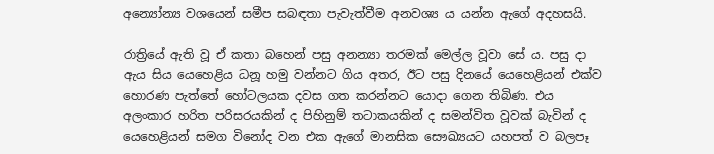අන්‍යෝන්‍ය වශයෙන් සමීප සබඳතා පැවැත්වීම අනවශ්‍ය ය යන්න ඇගේ අදහසයි.

රාත්‍රියේ ඇති වූ ඒ කතා බහෙන් පසු අනන්‍යා තරමක් මෙල්ල වූවා සේ ය. පසු දා ඇය සිය යෙහෙළිය ධනූ හමු වන්නට ගිය අතර, ඊට පසු දිනයේ යෙහෙළියන් එක්ව හොරණ පැත්තේ හෝටලයක දවස ගත කරන්නට යොදා ගෙන තිබිණ. එය අලංකාර හරිත පරිසරයකින් ද පිහිනුම් තටාකයකින් ද සමන්විත වූවක් බැවින් ද යෙහෙළියන් සමග විනෝද වන එක ඇගේ මානසික සෞඛ්‍යයට යහපත් ව බලපෑ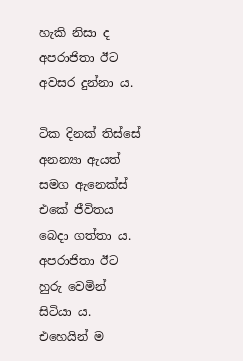හැකි නිසා ද අපරාජිතා ඊට අවසර දුන්නා ය.

ටික දිනක් තිස්සේ අනන්‍යා ඇයත් සමග ඇනෙක්ස් එකේ ජීවිතය බෙදා ගත්තා ය. අපරාජිතා ඊට හුරු වෙමින් සිටියා ය. එහෙයින් ම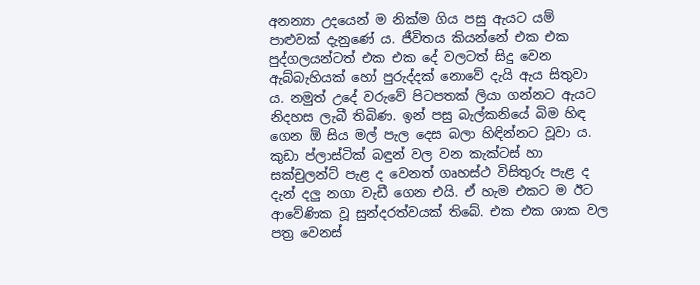අනන්‍යා උදයෙන් ම නික්ම ගිය පසු ඇයට යම් පාළුවක් දැනුණේ ය. ජීවිතය කියන්නේ එක එක පුද්ගලයන්ටත් එක එක දේ වලටත් සිදු වෙන ඇබ්බැහියක් හෝ පුරුද්දක් නොවේ දැයි ඇය සිතුවා ය. නමුත් උදේ වරුවේ පිටපතක් ලියා ගන්නට ඇයට නිදහස ලැබී තිබිණ. ඉන් පසු බැල්කනියේ බිම හිඳ ගෙන ඕ සිය මල් පැල දෙස බලා හිඳින්නට වූවා ය. කුඩා ප්ලාස්ටික් බඳුන් වල වන කැක්ටස් හා සක්චුලන්ට් පැළ ද වෙනත් ගෘහස්ථ විසිතුරු පැළ ද දැන් දලු නගා වැඩී ගෙන එයි. ඒ හැම එකට ම ඊට ආවේණික වූ සුන්දරත්වයක් තිබේ. එක එක ශාක වල පත්‍ර වෙනස්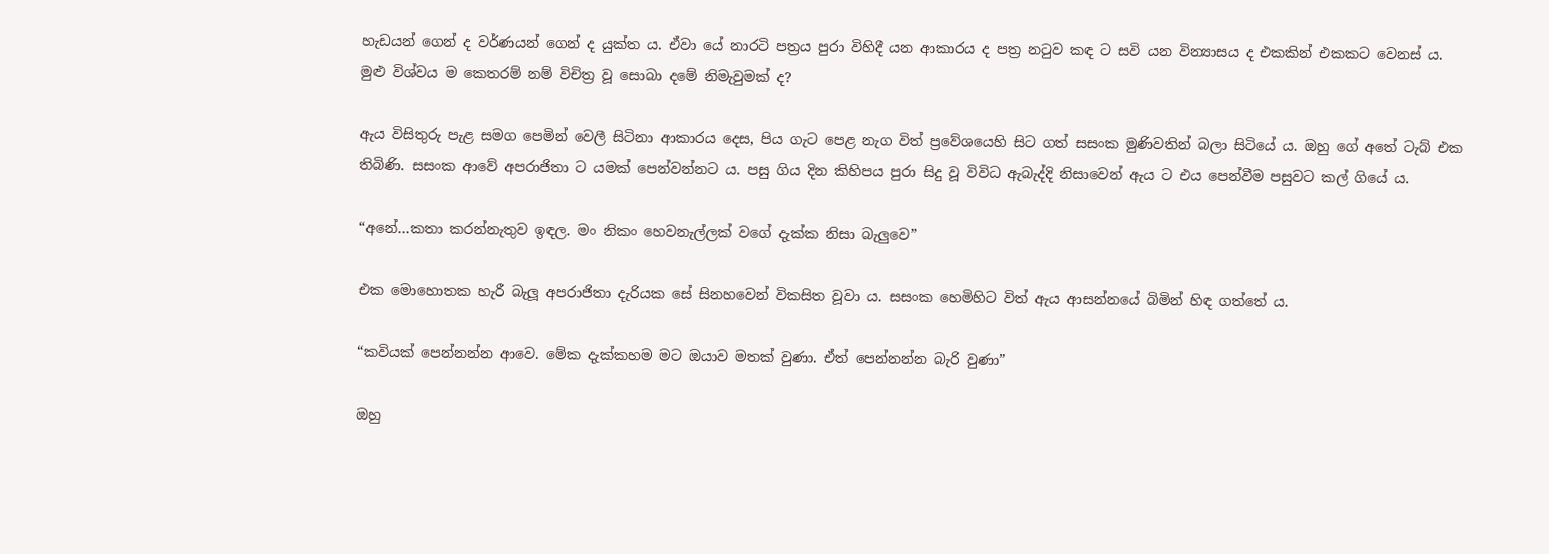හැඩයන් ගෙන් ද වර්ණයන් ගෙන් ද යුක්ත ය. ඒවා යේ නාරටි පත්‍රය පුරා විහිදී යන ආකාරය ද පත්‍ර නටුව කඳ ට සවි යන වින්‍යාසය ද එකකින් එකකට වෙනස් ය. මුළු විශ්වය ම කෙතරම් නම් විචිත්‍ර වූ සොබා දමේ නිමැවුමක් ද?

ඇය විසිතුරු පැළ සමග පෙමින් වෙලී සිටිනා ආකාරය දෙස, පිය ගැට පෙළ නැග විත් ප්‍රවේශයෙහි සිට ගත් සසංක මුණිවතින් බලා සිටියේ ය. ඔහු ගේ අතේ ටැබ් එක තිබිණි. සසංක ආවේ අපරාජිතා ට යමක් පෙන්වන්නට ය. පසු ගිය දින කිහිපය පුරා සිදු වූ විවිධ ඇබැද්දි නිසාවෙන් ඇය ට එය පෙන්වීම පසුවට කල් ගියේ ය.

“අනේ…කතා කරන්නැතුව ඉඳල. මං නිකං හෙවනැල්ලක් වගේ දැක්ක නිසා බැලුවෙ”

එක මොහොතක හැරී බැලූ අපරාජිතා දැරියක සේ සිනහවෙන් විකසිත වූවා ය. සසංක හෙමිහිට විත් ඇය ආසන්නයේ බිමින් හිඳ ගත්තේ ය.

“කවියක් පෙන්නන්න ආවෙ. මේක දැක්කහම මට ඔයාව මතක් වුණා. ඒත් පෙන්නන්න බැරි වුණා”

ඔහු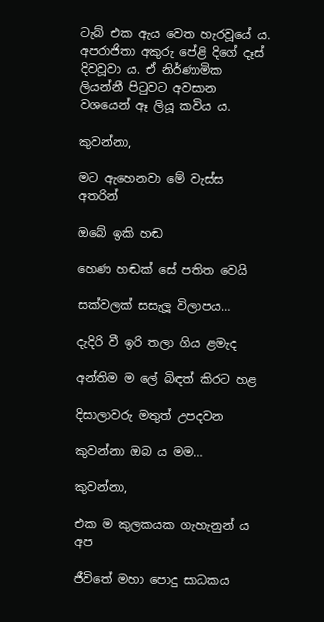ටැබ් එක ඇය වෙත හැරවූයේ ය. අපරාජිතා අකුරු පේළි දිගේ දෑස් දිවවූවා ය. ඒ නිර්ණාමික ලියන්නී පිටුවට අවසාන වශයෙන් ඈ ලියූ කවිය ය.

කුවන්නා,

මට ඇහෙනවා මේ වැස්ස අතරින්

ඔබේ ඉකි හඬ

හෙණ හඬක් සේ පතිත වෙයි

සක්වලක් සසැලූ විලාපය…

දැදිරි වී ඉරි තලා ගිය ළමැද

අන්තිම ම ලේ බිඳත් කිරට හළ

දිසාලාවරු මතුත් උපදවන

කුවන්නා ඔබ ය මම…

කුවන්නා,

එක ම කුලකයක ගැහැනුන් ය අප

ජීවිතේ මහා පොදු සාධකය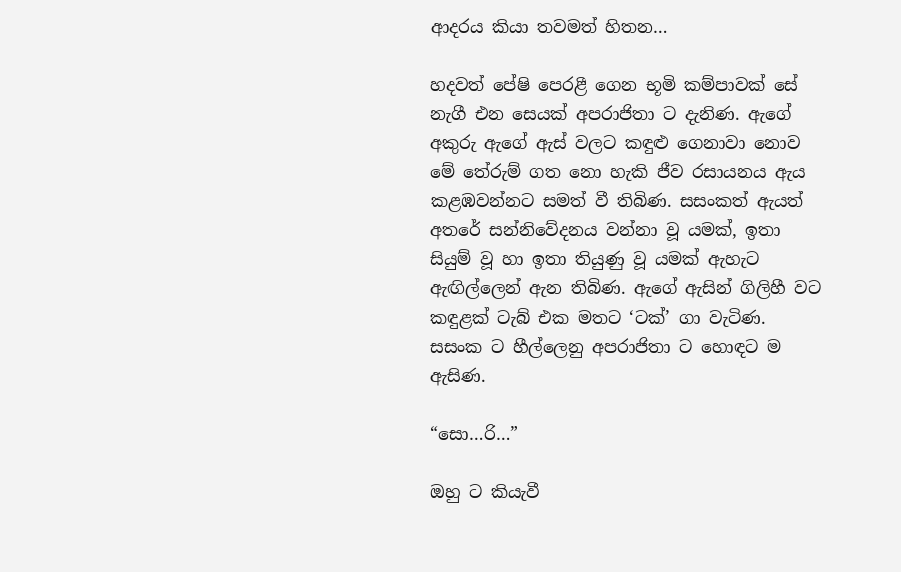ආදරය කියා තවමත් හිතන…

හදවත් පේෂි පෙරළී ගෙන භූමි කම්පාවක් සේ නැගී එන සෙයක් අපරාජිතා ට දැනිණ. ඇගේ අකුරු ඇගේ ඇස් වලට කඳුළු ගෙනාවා නොව මේ තේරුම් ගත නො හැකි ජීව රසායනය ඇය කළඹවන්නට සමත් වී තිබිණ. සසංකත් ඇයත් අතරේ සන්නිවේදනය වන්නා වූ යමක්, ඉතා සියුම් වූ හා ඉතා තියුණු වූ යමක් ඇහැට ඇඟිල්ලෙන් ඇන තිබිණ. ඇගේ ඇසින් ගිලිහී වට කඳුළක් ටැබ් එක මතට ‘ටක්’ ගා වැටිණ. සසංක ට හීල්ලෙනු අපරාජිතා ට හොඳට ම ඇසිණ.

“සො…රි…”

ඔහු ට කියැවී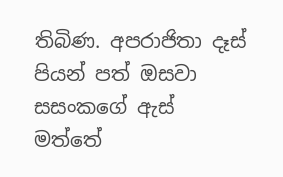තිබිණ. අපරාජිතා දෑස් පියන් පත් ඔසවා සසංකගේ ඇස් මත්තේ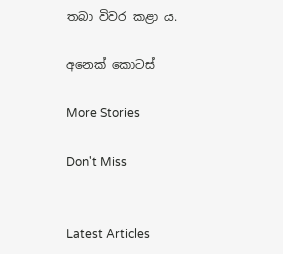තබා විවර කළා ය.

අනෙක් කොටස්

More Stories

Don't Miss


Latest Articles